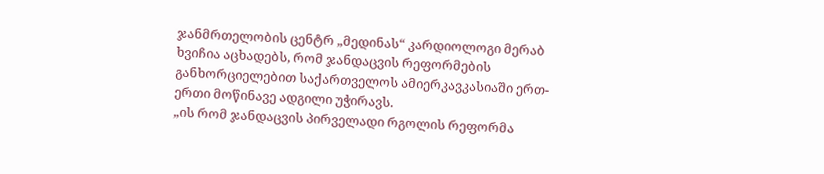ჯანმრთელობის ცენტრ „მედინას“ კარდიოლოგი მერაბ ხვიჩია აცხადებს, რომ ჯანდაცვის რეფორმების განხორციელებით საქართველოს ამიერკავკასიაში ერთ-ერთი მოწინავე ადგილი უჭირავს.
„ის რომ ჯანდაცვის პირველადი რგოლის რეფორმა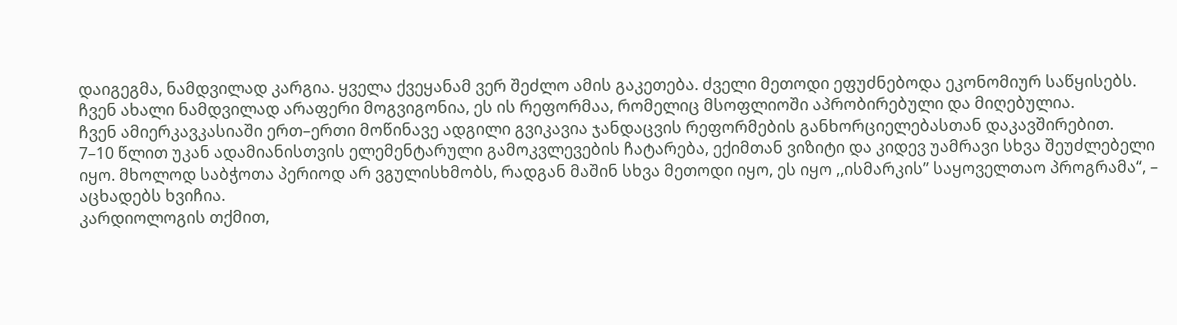დაიგეგმა, ნამდვილად კარგია. ყველა ქვეყანამ ვერ შეძლო ამის გაკეთება. ძველი მეთოდი ეფუძნებოდა ეკონომიურ საწყისებს. ჩვენ ახალი ნამდვილად არაფერი მოგვიგონია, ეს ის რეფორმაა, რომელიც მსოფლიოში აპრობირებული და მიღებულია.
ჩვენ ამიერკავკასიაში ერთ–ერთი მოწინავე ადგილი გვიკავია ჯანდაცვის რეფორმების განხორციელებასთან დაკავშირებით.
7–10 წლით უკან ადამიანისთვის ელემენტარული გამოკვლევების ჩატარება, ექიმთან ვიზიტი და კიდევ უამრავი სხვა შეუძლებელი იყო. მხოლოდ საბჭოთა პერიოდ არ ვგულისხმობს, რადგან მაშინ სხვა მეთოდი იყო, ეს იყო ,,ისმარკის’’ საყოველთაო პროგრამა“, – აცხადებს ხვიჩია.
კარდიოლოგის თქმით,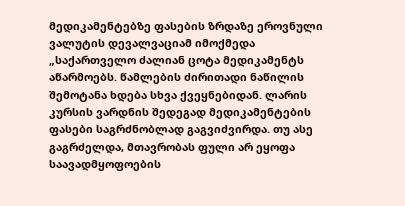მედიკამენტებზე ფასების ზრდაზე ეროვნული ვალუტის დევალვაციამ იმოქმედა
„საქართველო ძალიან ცოტა მედიკამენტს აწარმოებს. წამლების ძირითადი ნაწილის შემოტანა ხდება სხვა ქვეყნებიდან. ლარის კურსის ვარდნის შედეგად მედიკამენტების ფასები საგრძნობლად გაგვიძვირდა. თუ ასე გაგრძელდა, მთავრობას ფული არ ეყოფა საავადმყოფოების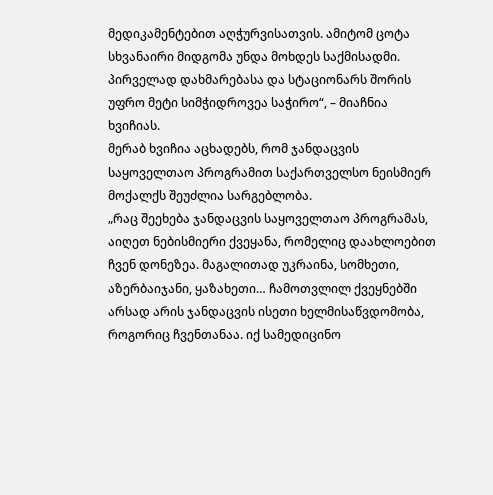მედიკამენტებით აღჭურვისათვის. ამიტომ ცოტა სხვანაირი მიდგომა უნდა მოხდეს საქმისადმი. პირველად დახმარებასა და სტაციონარს შორის უფრო მეტი სიმჭიდროვეა საჭირო“, – მიაჩნია ხვიჩიას.
მერაბ ხვიჩია აცხადებს, რომ ჯანდაცვის საყოველთაო პროგრამით საქართველსო ნეისმიერ მოქალქს შეუძლია სარგებლობა.
„რაც შეეხება ჯანდაცვის საყოველთაო პროგრამას, აიღეთ ნებისმიერი ქვეყანა, რომელიც დაახლოებით ჩვენ დონეზეა. მაგალითად უკრაინა, სომხეთი, აზერბაიჯანი, ყაზახეთი… ჩამოთვლილ ქვეყნებში არსად არის ჯანდაცვის ისეთი ხელმისაწვდომობა, როგორიც ჩვენთანაა. იქ სამედიცინო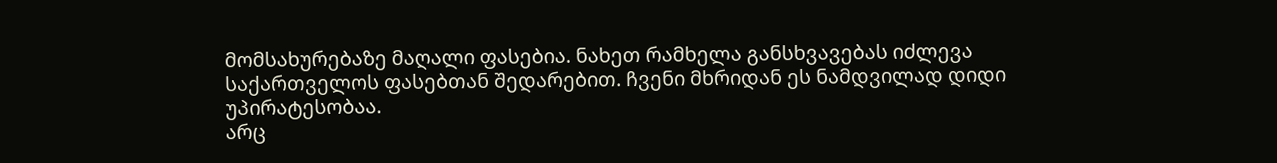მომსახურებაზე მაღალი ფასებია. ნახეთ რამხელა განსხვავებას იძლევა საქართველოს ფასებთან შედარებით. ჩვენი მხრიდან ეს ნამდვილად დიდი უპირატესობაა.
არც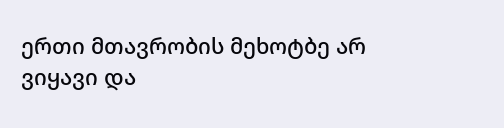ერთი მთავრობის მეხოტბე არ ვიყავი და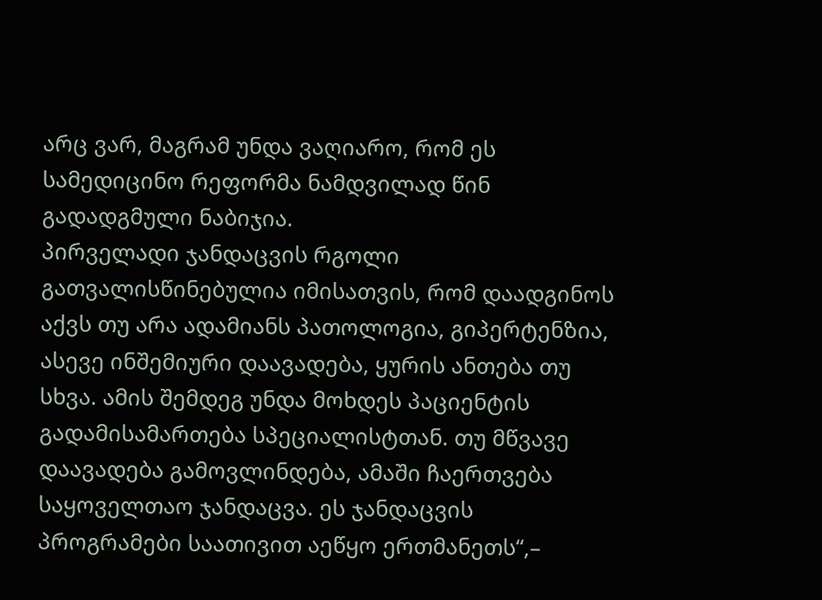არც ვარ, მაგრამ უნდა ვაღიარო, რომ ეს სამედიცინო რეფორმა ნამდვილად წინ გადადგმული ნაბიჯია.
პირველადი ჯანდაცვის რგოლი გათვალისწინებულია იმისათვის, რომ დაადგინოს აქვს თუ არა ადამიანს პათოლოგია, გიპერტენზია, ასევე ინშემიური დაავადება, ყურის ანთება თუ სხვა. ამის შემდეგ უნდა მოხდეს პაციენტის გადამისამართება სპეციალისტთან. თუ მწვავე დაავადება გამოვლინდება, ამაში ჩაერთვება საყოველთაო ჯანდაცვა. ეს ჯანდაცვის პროგრამები საათივით აეწყო ერთმანეთს“,–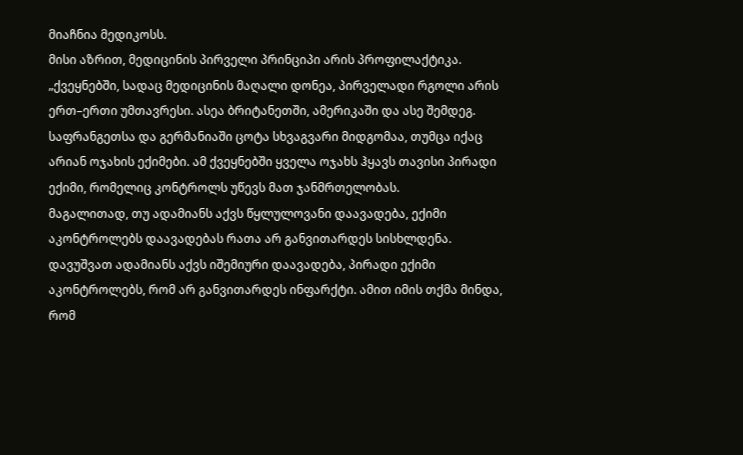მიაჩნია მედიკოსს.
მისი აზრით, მედიცინის პირველი პრინციპი არის პროფილაქტიკა.
„ქვეყნებში, სადაც მედიცინის მაღალი დონეა, პირველადი რგოლი არის ერთ–ერთი უმთავრესი. ასეა ბრიტანეთში, ამერიკაში და ასე შემდეგ. საფრანგეთსა და გერმანიაში ცოტა სხვაგვარი მიდგომაა, თუმცა იქაც არიან ოჯახის ექიმები. ამ ქვეყნებში ყველა ოჯახს ჰყავს თავისი პირადი ექიმი, რომელიც კონტროლს უწევს მათ ჯანმრთელობას.
მაგალითად, თუ ადამიანს აქვს წყლულოვანი დაავადება, ექიმი აკონტროლებს დაავადებას რათა არ განვითარდეს სისხლდენა. დავუშვათ ადამიანს აქვს იშემიური დაავადება, პირადი ექიმი აკონტროლებს, რომ არ განვითარდეს ინფარქტი. ამით იმის თქმა მინდა, რომ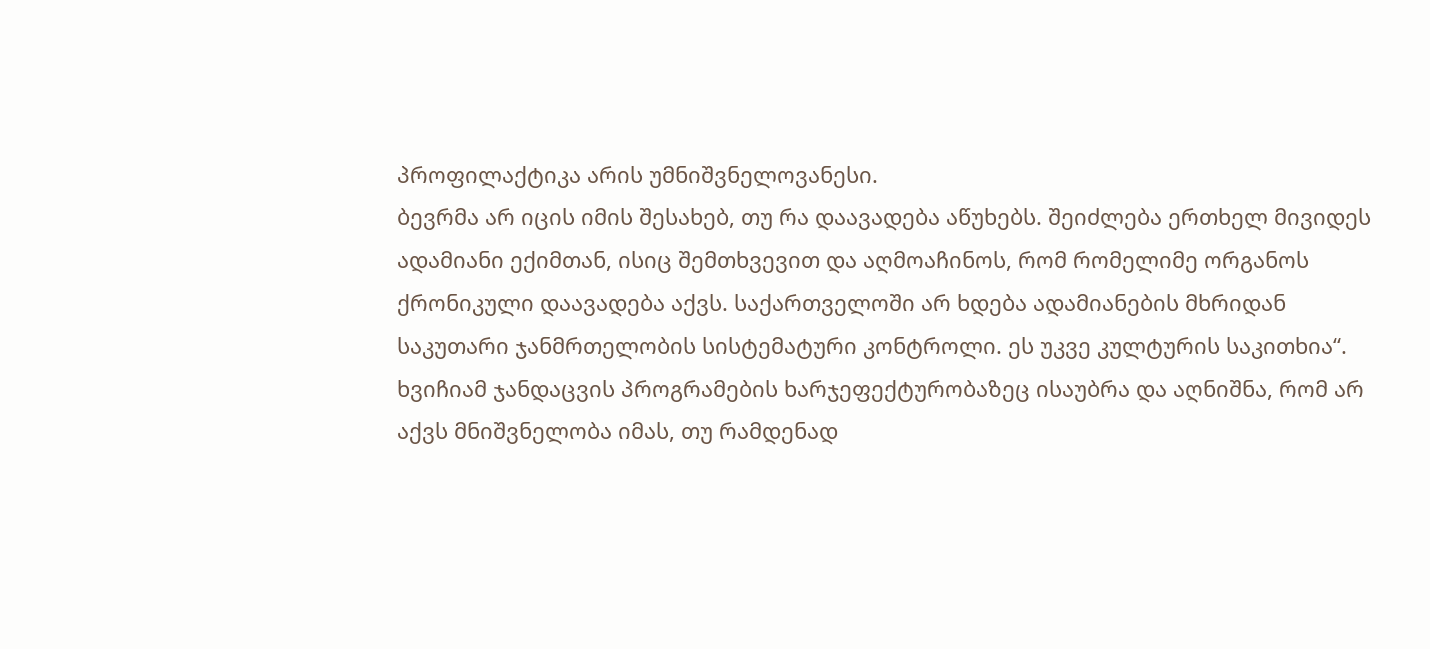პროფილაქტიკა არის უმნიშვნელოვანესი.
ბევრმა არ იცის იმის შესახებ, თუ რა დაავადება აწუხებს. შეიძლება ერთხელ მივიდეს ადამიანი ექიმთან, ისიც შემთხვევით და აღმოაჩინოს, რომ რომელიმე ორგანოს ქრონიკული დაავადება აქვს. საქართველოში არ ხდება ადამიანების მხრიდან საკუთარი ჯანმრთელობის სისტემატური კონტროლი. ეს უკვე კულტურის საკითხია“.
ხვიჩიამ ჯანდაცვის პროგრამების ხარჯეფექტურობაზეც ისაუბრა და აღნიშნა, რომ არ აქვს მნიშვნელობა იმას, თუ რამდენად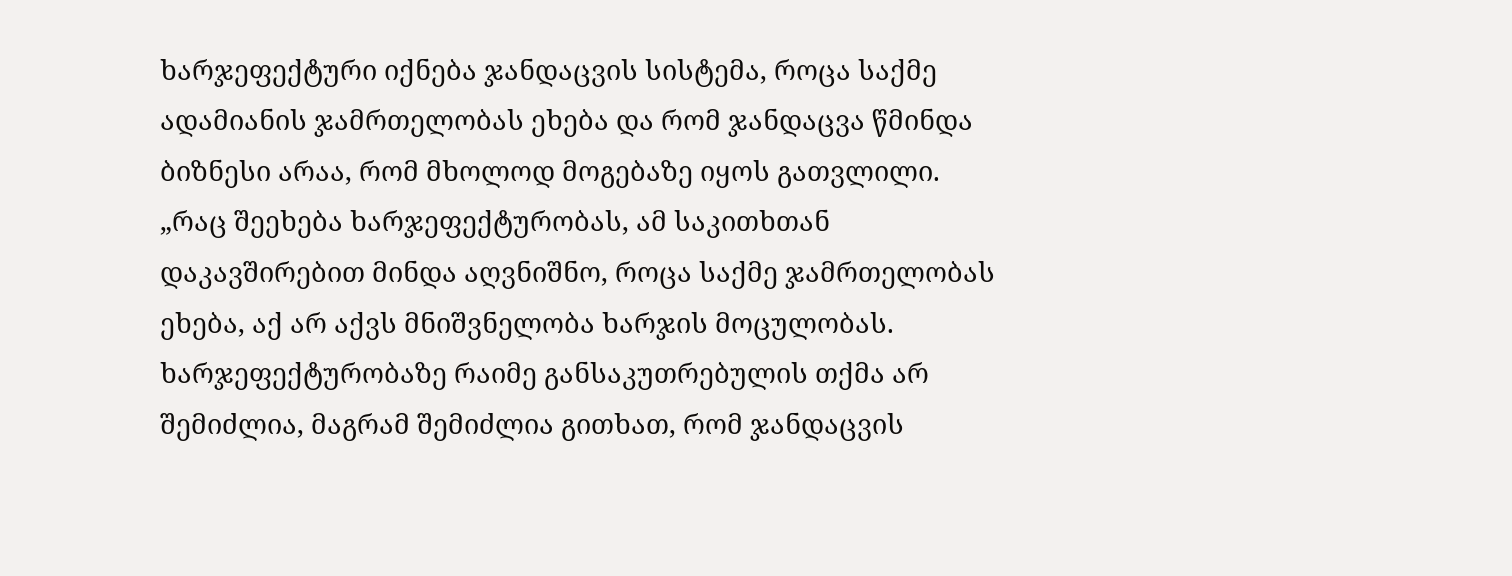ხარჯეფექტური იქნება ჯანდაცვის სისტემა, როცა საქმე ადამიანის ჯამრთელობას ეხება და რომ ჯანდაცვა წმინდა ბიზნესი არაა, რომ მხოლოდ მოგებაზე იყოს გათვლილი.
„რაც შეეხება ხარჯეფექტურობას, ამ საკითხთან დაკავშირებით მინდა აღვნიშნო, როცა საქმე ჯამრთელობას ეხება, აქ არ აქვს მნიშვნელობა ხარჯის მოცულობას. ხარჯეფექტურობაზე რაიმე განსაკუთრებულის თქმა არ შემიძლია, მაგრამ შემიძლია გითხათ, რომ ჯანდაცვის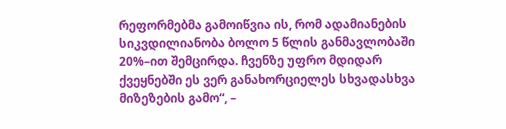რეფორმებმა გამოიწვია ის, რომ ადამიანების სიკვდილიანობა ბოლო 5 წლის განმავლობაში 20%–ით შემცირდა. ჩვენზე უფრო მდიდარ ქვეყნებში ეს ვერ განახორციელეს სხვადასხვა მიზეზების გამო“, –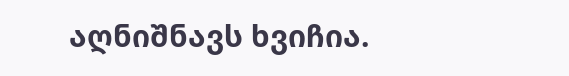აღნიშნავს ხვიჩია.